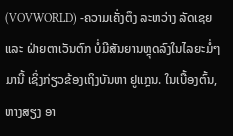(VOVWORLD) -ຄວາມເຄັ່ງຕຶງ ລະຫວ່າງ ລັດເຊຍ ແລະ ຝ່າຍຕາເວັນຕົກ ບໍ່ມີສັນຍານຫຼຸດລົງໃນໄລຍະມໍ່ໆມານີ້ ເຊິ່ງກ່ຽວຂ້ອງເຖິງບັນຫາ ຢູແກຼນ. ໃນເບື້ອງຕົ້ນ, ຫາງສຽງ ອາ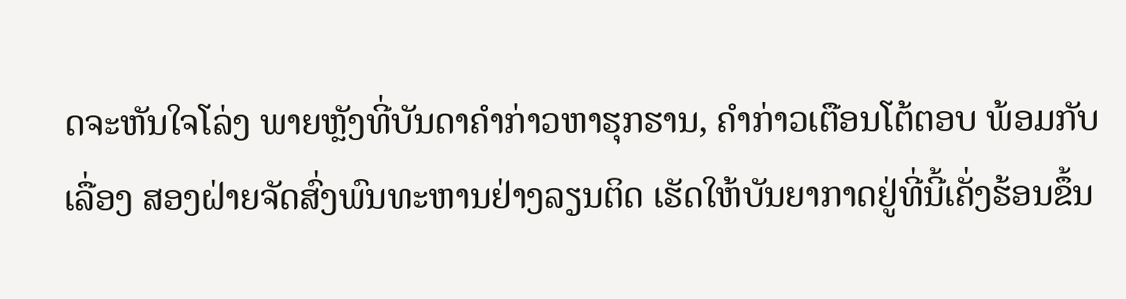ດຈະຫັນໃຈໂລ່ງ ພາຍຫຼັງທີ່ບັນດາຄຳກ່າວຫາຮຸກຮານ, ຄຳກ່າວເຕືອນໂຕ້ຕອບ ພ້ອມກັບເລື່ອງ ສອງຝ່າຍຈັດສົ່ງພົນທະຫານຢ່າງລຽນຕິດ ເຮັດໃຫ້ບັນຍາກາດຢູ່ທີ່ນີ້ເຄັ່ງຮ້ອນຂຶ້ນ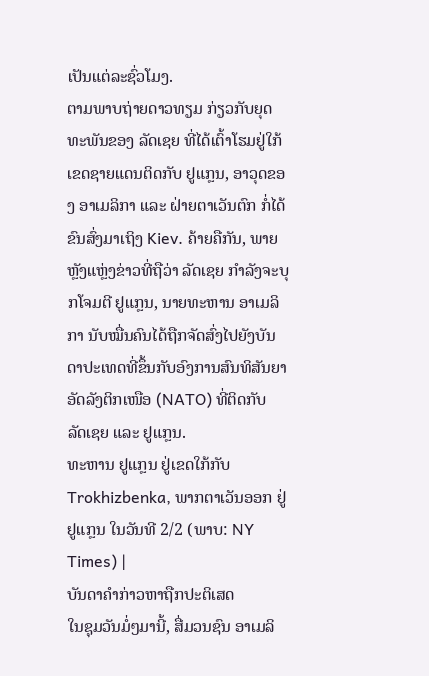ເປັນແຕ່ລະຊົ່ວໂມງ.
ຕາມພາບຖ່າຍດາວທຽມ ກ່ຽວກັບຍຸດທະພັນຂອງ ລັດເຊຍ ທີ່ໄດ້ເຕົ້າໂຮມຢູ່ໃກ້ເຂດຊາຍແດນຕິດກັບ ຢູແກຼນ, ອາວຸດຂອງ ອາເມລິກາ ແລະ ຝ່າຍຕາເວັນຕົກ ກໍ່ໄດ້ຂົນສົ່ງມາເຖິງ Kiev. ຄ້າຍຄືກັນ, ພາຍຫຼັງແຫຼ່ງຂ່າວທີ່ຖືວ່າ ລັດເຊຍ ກຳລັງຈະບຸກໂຈມຕີ ຢູແກຼນ, ນາຍທະຫານ ອາເມລິກາ ນັບໝື່ນຄົນໄດ້ຖືກຈັດສົ່ງໄປຍັງບັນດາປະເທດທີ່ຂຶ້ນກັບອົງການສົນທິສັນຍາອັດລັງຕິກເໜືອ (NATO) ທີ່ຕິດກັບ ລັດເຊຍ ແລະ ຢູແກຼນ.
ທະຫານ ຢູແກຼນ ຢູ່ເຂດໃກ້ກັບ Trokhizbenka, ພາກຕາເວັນອອກ ຢູ່ ຢູແກຼນ ໃນວັນທີ 2/2 (ພາບ: NY Times) |
ບັນດາຄຳກ່າວຫາຖືກປະຕິເສດ
ໃນຊຸມວັນມໍ່ໆມານີ້, ສື່ມວນຊົນ ອາເມລິ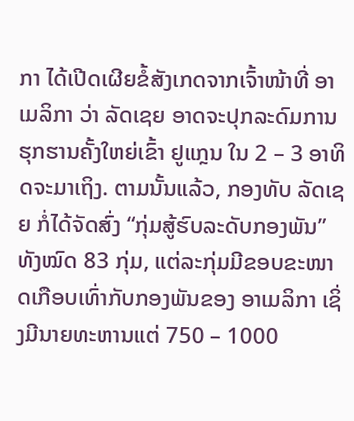ກາ ໄດ້ເປີດເຜີຍຂໍ້ສັງເກດຈາກເຈົ້າໜ້າທີ່ ອາເມລິກາ ວ່າ ລັດເຊຍ ອາດຈະປຸກລະດົມການຮຸກຮານຄັ້ງໃຫຍ່ເຂົ້າ ຢູແກຼນ ໃນ 2 – 3 ອາທິດຈະມາເຖິງ. ຕາມນັ້ນແລ້ວ, ກອງທັບ ລັດເຊຍ ກໍ່ໄດ້ຈັດສົ່ງ “ກຸ່ມສູ້ຮົບລະດັບກອງພັນ” ທັງໝົດ 83 ກຸ່ມ, ແຕ່ລະກຸ່ມມີຂອບຂະໜາດເກືອບເທົ່າກັບກອງພັນຂອງ ອາເມລິກາ ເຊິ່ງມີນາຍທະຫານແຕ່ 750 – 1000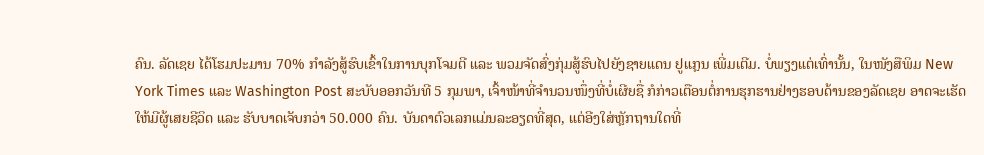ຄົນ. ລັດເຊຍ ໄດ້ໂຮມປະມານ 70% ກຳລັງສູ້ຮົບເຂົ້າໃນການບຸກໂຈມຕີ ແລະ ພວມຈັດສົ່ງກຸ່ມສູ້ຮົບໄປຍັງຊາຍແດນ ຢູແກຼນ ເພີ່ມເຕີມ. ບໍ່ພຽງແຕ່ເທົ່ານັ້ນ, ໃນໜັງສືພິມ New York Times ແລະ Washington Post ສະບັບອອກວັນທີ 5 ກຸມພາ, ເຈົ້າໜ້າທີ່ຈຳນວນໜຶ່ງທີ່ບໍ່ເຜີຍຊື່ ກໍກ່າວເຕືອນຕໍ່ການຮຸກຮານຢ່າງຮອບດ້ານຂອງລັດເຊຍ ອາດຈະເຮັດໃຫ້ມີຜູ້ເສຍຊີວິດ ແລະ ຮັບບາດເຈັບກວ່າ 50.000 ຄົນ. ບັນດາຕົວເລກແມ່ນລະອຽດທີ່ສຸດ, ແຕ່ອີງໃສ່ຫຼັກຖານໃດທີ່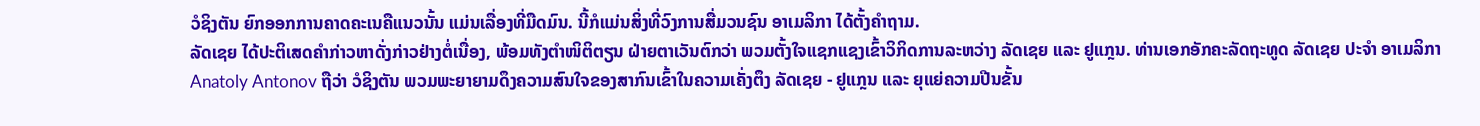ວໍຊິງຕັນ ຍົກອອກການຄາດຄະເນຄືແນວນັ້ນ ແມ່ນເລື່ອງທີ່ມືດມົນ. ນີ້ກໍແມ່ນສິ່ງທີ່ວົງການສື່ມວນຊົນ ອາເມລິກາ ໄດ້ຕັ້ງຄຳຖາມ.
ລັດເຊຍ ໄດ້ປະຕິເສດຄຳກ່າວຫາດັ່ງກ່າວຢ່າງຕໍ່ເນື່ອງ, ພ້ອມທັງຕຳໜິຕິຕຽນ ຝ່າຍຕາເວັນຕົກວ່າ ພວມຕັ້ງໃຈແຊກແຊງເຂົ້າວິກິດການລະຫວ່າງ ລັດເຊຍ ແລະ ຢູແກຼນ. ທ່ານເອກອັກຄະລັດຖະທູດ ລັດເຊຍ ປະຈຳ ອາເມລິກາ Anatoly Antonov ຖືວ່າ ວໍຊິງຕັນ ພວມພະຍາຍາມດຶງຄວາມສົນໃຈຂອງສາກົນເຂົ້າໃນຄວາມເຄັ່ງຕຶງ ລັດເຊຍ - ຢູແກຼນ ແລະ ຍຸແຍ່ຄວາມປີນຂັ້ນ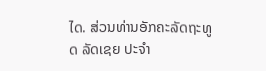ໄດ. ສ່ວນທ່ານອັກຄະລັດຖະທູດ ລັດເຊຍ ປະຈຳ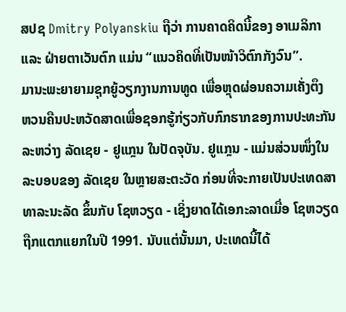ສປຊ Dmitry Polyanskiu ຖືວ່າ ການຄາດຄິດນີ້ຂອງ ອາເມລິກາ ແລະ ຝ່າຍຕາເວັນຕົກ ແມ່ນ “ແນວຄິດທີ່ເປັນໜ້າວິຕົກກັງວົນ”.
ມານະພະຍາຍາມຊຸກຍູ້ວຽກງານການທູດ ເພື່ອຫຼຸດຜ່ອນຄວາມເຄັ່ງຕຶງ
ຫວນຄືນປະຫວັດສາດເພື່ອຊອກຮູ້ກ່ຽວກັບກົກຮາກຂອງການປະທະກັນລະຫວ່າງ ລັດເຊຍ - ຢູແກຼນ ໃນປັດຈຸບັນ. ຢູແກຼນ - ແມ່ນສ່ວນໜຶ່ງໃນລະບອບຂອງ ລັດເຊຍ ໃນຫຼາຍສະຕະວັດ ກ່ອນທີ່ຈະກາຍເປັນປະເທດສາທາລະນະລັດ ຂຶ້ນກັບ ໂຊຫວຽດ - ເຊິ່ງຍາດໄດ້ເອກະລາດເມື່ອ ໂຊຫວຽດ ຖືກແຕກແຍກໃນປີ 1991. ນັບແຕ່ນັ້ນມາ, ປະເທດນີ້ໄດ້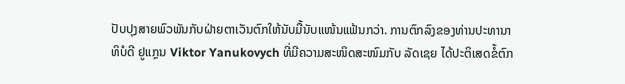ປັບປຸງສາຍພົວພັນກັບຝ່າຍຕາເວັນຕົກໃຫ້ນັບມື້ນັບແໜ້ນແຟ້ນກວ່າ. ການຕົກລົງຂອງທ່ານປະທານາທິບໍດີ ຢູແກຼນ Viktor Yanukovych ທີ່ມີຄວາມສະໜິດສະໜົມກັບ ລັດເຊຍ ໄດ້ປະຕິເສດຂໍ້ຕົກ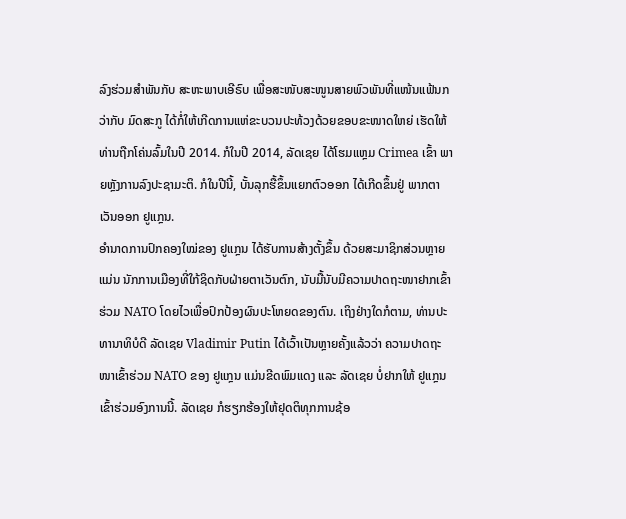ລົງຮ່ວມສຳພັນກັບ ສະຫະພາບເອີຣົບ ເພື່ອສະໜັບສະໜູນສາຍພົວພັນທີ່ແໜ້ນແຟ້ນກວ່າກັບ ມົດສະກູ ໄດ້ກໍ່ໃຫ້ເກີດການແຫ່ຂະບວນປະທ້ວງດ້ວຍຂອບຂະໜາດໃຫຍ່ ເຮັດໃຫ້ທ່ານຖືກໂຄ່ນລົ້ມໃນປີ 2014. ກໍໃນປີ 2014, ລັດເຊຍ ໄດ້ໂຮມແຫຼມ Crimea ເຂົ້າ ພາຍຫຼັງການລົງປະຊາມະຕິ. ກໍໃນປີນີ້, ບັ້ນລຸກຮື້ຂຶ້ນແຍກຕົວອອກ ໄດ້ເກີດຂຶ້ນຢູ່ ພາກຕາເວັນອອກ ຢູແກຼນ.
ອຳນາດການປົກຄອງໃໝ່ຂອງ ຢູແກຼນ ໄດ້ຮັບການສ້າງຕັ້ງຂຶ້ນ ດ້ວຍສະມາຊິກສ່ວນຫຼາຍແມ່ນ ນັກການເມືອງທີ່ໃກ້ຊິດກັບຝ່າຍຕາເວັນຕົກ, ນັບມື້ນັບມີຄວາມປາດຖະໜາຢາກເຂົ້າຮ່ວມ NATO ໂດຍໄວເພື່ອປົກປ້ອງຜົນປະໂຫຍດຂອງຕົນ. ເຖິງຢ່າງໃດກໍຕາມ, ທ່ານປະທານາທິບໍດີ ລັດເຊຍ Vladimir Putin ໄດ້ເວົ້າເປັນຫຼາຍຄັ້ງແລ້ວວ່າ ຄວາມປາດຖະໜາເຂົ້າຮ່ວມ NATO ຂອງ ຢູແກຼນ ແມ່ນຂີດພົມແດງ ແລະ ລັດເຊຍ ບໍ່ຢາກໃຫ້ ຢູແກຼນ ເຂົ້າຮ່ວມອົງການນີ້. ລັດເຊຍ ກໍຮຽກຮ້ອງໃຫ້ຢຸດຕິທຸກການຊ້ອ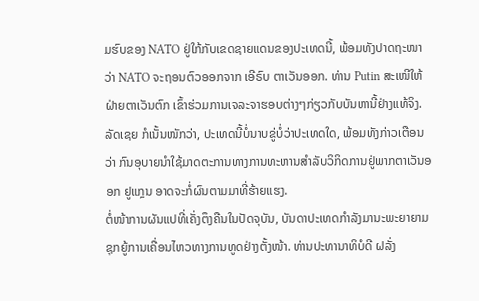ມຮົບຂອງ NATO ຢູ່ໃກ້ກັບເຂດຊາຍແດນຂອງປະເທດນີ້, ພ້ອມທັງປາດຖະໜາວ່າ NATO ຈະຖອນຕົວອອກຈາກ ເອີຣົບ ຕາເວັນອອກ. ທ່ານ Putin ສະເໜີໃຫ້ຝ່າຍຕາເວັນຕົກ ເຂົ້າຮ່ວມການເຈລະຈາຮອບຕ່າງໆກ່ຽວກັບບັນຫານີ້ຢ່າງແທ້ຈິງ. ລັດເຊຍ ກໍເນັ້ນໜັກວ່າ, ປະເທດນີ້ບໍ່ນາບຂູ່ບໍ່ວ່າປະເທດໃດ, ພ້ອມທັງກ່າວເຕືອນວ່າ ກົນອຸບາຍນຳໃຊ້ມາດຕະການທາງການທະຫານສຳລັບວິກິດການຢູ່ພາກຕາເວັນອອກ ຢູແກຼນ ອາດຈະກໍ່ຜົນຕາມມາທີ່ຮ້າຍແຮງ.
ຕໍ່ໜ້າການຜັນແປທີ່ເຄັ່ງຕຶງຄືນໃນປັດຈຸບັນ, ບັນດາປະເທດກຳລັງມານະພະຍາຍາມຊຸກຍູ້ການເຄື່ອນໄຫວທາງການທູດຢ່າງຕັ້ງໜ້າ. ທ່ານປະທານາທິບໍດີ ຝລັ່ງ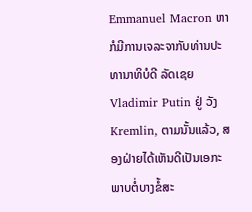Emmanuel Macron ຫາກໍມີການເຈລະຈາກັບທ່ານປະທານາທິບໍດີ ລັດເຊຍ Vladimir Putin ຢູ່ ວັງ Kremlin, ຕາມນັ້ນແລ້ວ, ສອງຝ່າຍໄດ້ເຫັນດີເປັນເອກະພາບຕໍ່ບາງຂໍ້ສະ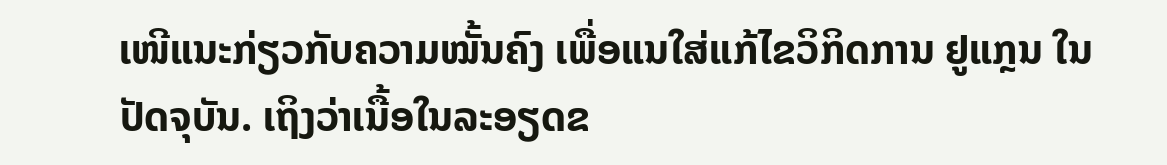ເໜີແນະກ່ຽວກັບຄວາມໝັ້ນຄົງ ເພື່ອແນໃສ່ແກ້ໄຂວິກິດການ ຢູແກຼນ ໃນປັດຈຸບັນ. ເຖິງວ່າເນື້ອໃນລະອຽດຂ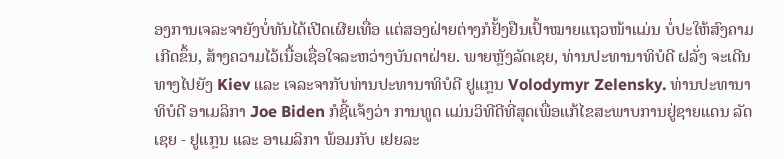ອງການເຈລະຈາຍັງບໍ່ທັນໄດ້ເປີດເຜີຍເທື່ອ ແຕ່ສອງຝ່າຍຕ່າງກໍຢັ້ງຢືນເປົ້າໝາຍແຖວໜ້າແມ່ນ ບໍ່ປະໃຫ້ສົງຄາມເກີດຂຶ້ນ, ສ້າງຄວາມໄວ້ເນື້ອເຊື່ອໃຈລະຫວ່າງບັນດາຝ່າຍ. ພາຍຫຼັງລັດເຊຍ, ທ່ານປະທານາທິບໍດີ ຝລັ່ງ ຈະເດີນທາງໄປຍັງ Kiev ແລະ ເຈລະຈາກັບທ່ານປະທານາທິບໍດີ ຢູແກຼນ Volodymyr Zelensky. ທ່ານປະທານາທິບໍດີ ອາເມລິກາ Joe Biden ກໍຊີ້ແຈ້ງວ່າ ການທູດ ແມ່ນວິທີດີທີ່ສຸດເພື່ອແກ້ໄຂສະພາບການຢູ່ຊາຍແດນ ລັດເຊຍ - ຢູແກຼນ ແລະ ອາເມລິກາ ພ້ອມກັບ ເຢຍລະ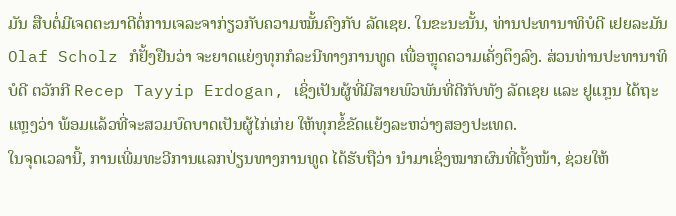ມັນ ສືບຕໍ່ມີເຈດຕະນາດີຕໍ່ການເຈລະຈາກ່ຽວກັບຄວາມໝັ້ນຄົງກັບ ລັດເຊຍ. ໃນຂະນະນັ້ນ, ທ່ານປະທານາທິບໍດີ ເຢຍລະມັນ Olaf Scholz ກໍຢັ້ງຢືນວ່າ ຈະຍາດແຍ່ງທຸກກໍລະນີທາງການທູດ ເພື່ອຫຼຸດຄວາມເຄັ່ງຕຶງລົງ. ສ່ວນທ່ານປະທານາທິບໍດີ ຕວັກກີ Recep Tayyip Erdogan, ເຊິ່ງເປັນຜູ້ທີ່ມີສາຍພົວພັນທີ່ດີກັບທັງ ລັດເຊຍ ແລະ ຢູແກຼນ ໄດ້ຖະແຫຼງວ່າ ພ້ອມແລ້ວທີ່ຈະສວມບົດບາດເປັນຜູ້ໄກ່ເກ່ຍ ໃຫ້ທຸກຂໍ້ຂັດແຍ້ງລະຫວ່າງສອງປະເທດ.
ໃນຈຸດເວລານີ້, ການເພີ່ມທະວີການແລກປ່ຽນທາງການທູດ ໄດ້ຮັບຖືວ່າ ນຳມາເຊິ່ງໝາກຜົນທີ່ຕັ້ງໜ້າ, ຊ່ວຍໃຫ້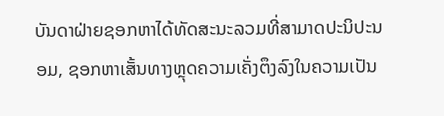ບັນດາຝ່າຍຊອກຫາໄດ້ທັດສະນະລວມທີ່ສາມາດປະນິປະນອມ, ຊອກຫາເສັ້ນທາງຫຼຸດຄວາມເຄັ່ງຕຶງລົງໃນຄວາມເປັນ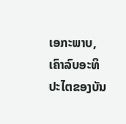ເອກະພາບ, ເຄົາລົບອະທິປະໄຕຂອງບັນ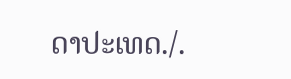ດາປະເທດ./.